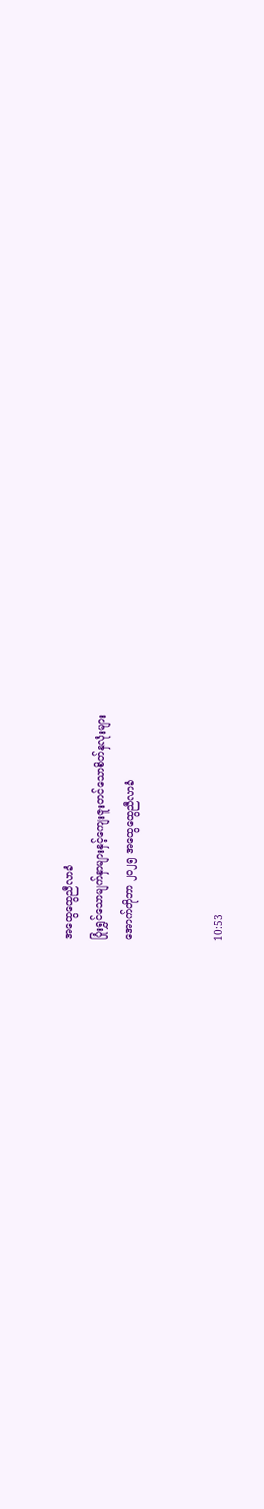အထွေထွေညီလာခံ
ပြုံးရွှင်သောမျက်နှာများနှင့်ကျေးဇူးတင်သောစိတ်နှလုံးများ
အောက်တိုဘာ ၂၀၂၅ အထွေထွေညီလာခံ


10:53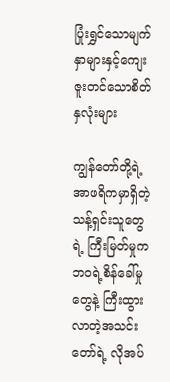ပြုံးရွှင်သောမျက်နှာများနှင့်ကျေးဇူးတင်သောစိတ်နှလုံးများ

ကျွန်တော်တို့ရဲ့ အာဖရိကမှာရှိတဲ့ သန့်ရှင်းသူတွေရဲ့ ကြီးမြတ်မှုက ဘဝရဲ့စိန်ခေါ်မှုတွေနဲ့ ကြီးထွားလာတဲ့အသင်းတော်ရဲ့ လိုအပ်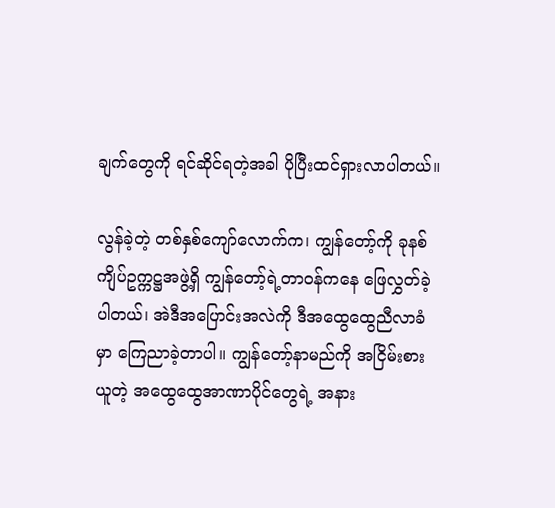ချက်တွေကို ရင်ဆိုင်ရတဲ့အခါ ပိုပြီးထင်ရှားလာပါတယ်။

လွန်ခဲ့တဲ့ တစ်နှစ်ကျော်လောက်က၊ ကျွန်တော့်ကို ခုနစ်ကျိပ်ဥက္ကဋ္ဌအဖွဲ့ရှိ ကျွန်တော့်ရဲ့တာဝန်ကနေ ဖြေလွှတ်ခဲ့ပါတယ်၊ အဲဒီအပြောင်းအလဲကို ဒီအထွေထွေညီလာခံမှာ ကြေညာခဲ့တာပါ။ ကျွန်တော့်နာမည်ကို အငြိမ်းစားယူတဲ့ အထွေထွေအာဏာပိုင်တွေရဲ့ အနား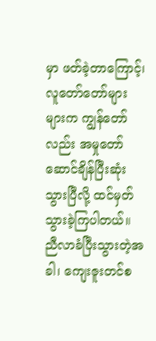မှာ ဖတ်ခဲ့တာကြောင့်၊ လူတော်တော်များများက ကျွန်တော်လည်း အမှုတော်ဆောင်ချိန်ပြီးဆုံးသွားပြီလို့ ထင်မှတ်သွားခဲ့ကြပါတယ်။ ညီလာခံပြီးသွားတဲ့အခါ၊ ကျေးဇူးတင်စ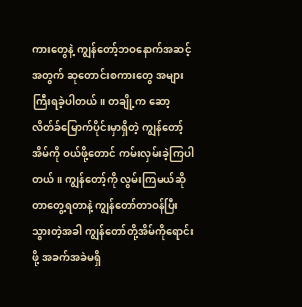ကားတွေနဲ့ ကျွန်တော့်ဘဝနောက်အဆင့်အတွက် ဆုတောင်းစကားတွေ အများကြီးရခဲ့ပါတယ်။ တချို့က ဆော့လိတ်ခ်မြောက်ပိုင်းမှာရှိတဲ့ ကျွန်တော့်အိမ်ကို ဝယ်ဖို့တောင် ကမ်းလှမ်းခဲ့ကြပါတယ်။ ကျွန်တော့်ကို လွမ်းကြမယ်ဆိုတာတွေ့ရတာနဲ့ ကျွန်တော်တာဝန်ပြီးသွားတဲ့အခါ ကျွန်တော်တို့အိမ်ကိုရောင်းဖို့ အခက်အခဲမရှိ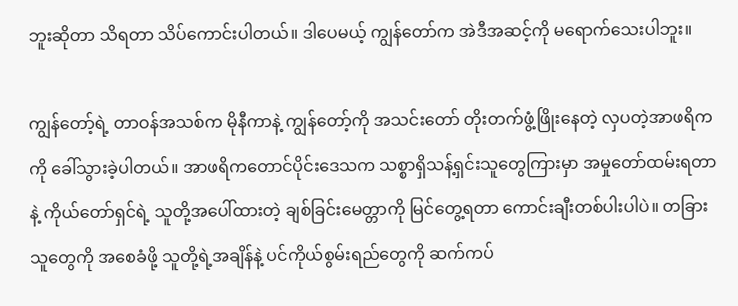ဘူးဆိုတာ သိရတာ သိပ်ကောင်းပါတယ်။ ဒါပေမယ့် ကျွန်တော်က အဲဒီအဆင့်ကို မရောက်သေးပါဘူး။

ကျွန်တော့်ရဲ့ တာဝန်အသစ်က မိုနီကာနဲ့ ကျွန်တော့်ကို အသင်းတော် တိုးတက်ဖွံ့ဖြိုးနေတဲ့ လှပတဲ့အာဖရိကကို ခေါ်သွားခဲ့ပါတယ်။ အာဖရိကတောင်ပိုင်းဒေသက သစ္စာရှိသန့်ရှင်းသူတွေကြားမှာ အမှုတော်ထမ်းရတာနဲ့ ကိုယ်တော်ရှင်ရဲ့ သူတို့အပေါ်ထားတဲ့ ချစ်ခြင်းမေတ္တာကို မြင်တွေ့ရတာ ကောင်းချီးတစ်ပါးပါပဲ။ တခြားသူတွေကို အစေခံဖို့ သူတို့ရဲ့အချိန်နဲ့ ပင်ကိုယ်စွမ်းရည်တွေကို ဆက်ကပ်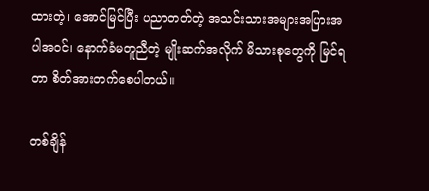ထားတဲ့၊ အောင်မြင်ပြီး ပညာတတ်တဲ့ အသင်းသားအများအပြားအပါအဝင်၊ နောက်ခံမတူညီတဲ့ မျိုးဆက်အလိုက် မိသားစုတွေကို မြင်ရတာ စိတ်အားတက်စေပါတယ်။

တစ်ချိန်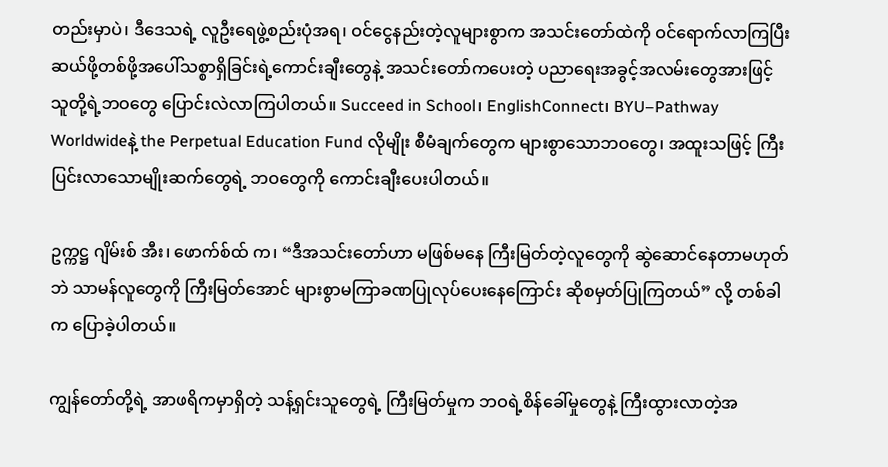တည်းမှာပဲ၊ ဒီဒေသရဲ့ လူဦးရေဖွဲ့စည်းပုံအရ၊ ဝင်ငွေနည်းတဲ့လူများစွာက အသင်းတော်ထဲကို ဝင်ရောက်လာကြပြီး ဆယ်ဖို့တစ်ဖို့အပေါ်သစ္စာရှိခြင်းရဲ့ကောင်းချီးတွေနဲ့ အသင်းတော်ကပေးတဲ့ ပညာရေးအခွင့်အလမ်းတွေအားဖြင့် သူတို့ရဲ့ဘဝတွေ ပြောင်းလဲလာကြပါတယ်။ Succeed in School၊ EnglishConnect၊ BYU–Pathway Worldwideနဲ့ the Perpetual Education Fund လိုမျိုး စီမံချက်တွေက များစွာသောဘဝတွေ၊ အထူးသဖြင့် ကြီးပြင်းလာသောမျိုးဆက်တွေရဲ့ ဘဝတွေကို ကောင်းချီးပေးပါတယ်။

ဥက္ကဋ္ဌ ဂျိမ်းစ် အီး၊ ဖောက်စ်ထ် က၊ “ဒီအသင်းတော်ဟာ မဖြစ်မနေ ကြီးမြတ်တဲ့လူတွေကို ဆွဲဆောင်နေတာမဟုတ်ဘဲ သာမန်လူတွေကို ကြီးမြတ်အောင် များစွာမကြာခဏပြုလုပ်ပေးနေကြောင်း ဆိုစမှတ်ပြုကြတယ်” လို့ တစ်ခါက ပြောခဲ့ပါတယ်။

ကျွန်တော်တို့ရဲ့ အာဖရိကမှာရှိတဲ့ သန့်ရှင်းသူတွေရဲ့ ကြီးမြတ်မှုက ဘဝရဲ့စိန်ခေါ်မှုတွေနဲ့ ကြီးထွားလာတဲ့အ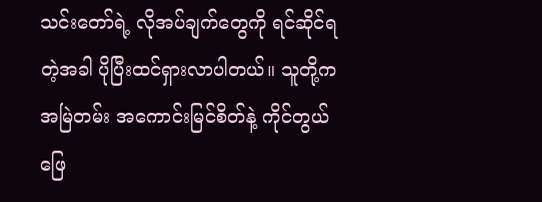သင်းတော်ရဲ့ လိုအပ်ချက်တွေကို ရင်ဆိုင်ရတဲ့အခါ ပိုပြီးထင်ရှားလာပါတယ်။ သူတို့က အမြဲတမ်း အကောင်းမြင်စိတ်နဲ့ ကိုင်တွယ်ဖြေ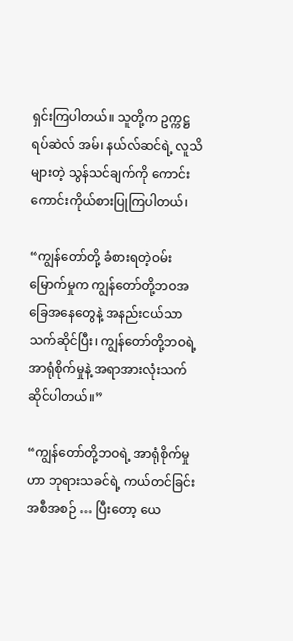ရှင်းကြပါတယ်။ သူတို့က ဥက္ကဋ္ဌ ရပ်ဆဲလ် အမ်၊ နယ်လ်ဆင်ရဲ့ လူသိများတဲ့ သွန်သင်ချက်ကို ကောင်းကောင်းကိုယ်စားပြုကြပါတယ်၊

“ကျွန်တော်တို့ ခံစားရတဲ့ဝမ်းမြောက်မှုက ကျွန်တော်တို့ဘဝအခြေအနေတွေနဲ့ အနည်းငယ်သာသက်ဆိုင်ပြီး၊ ကျွန်တော်တို့ဘဝရဲ့ အာရုံစိုက်မှုနဲ့ အရာအားလုံးသက်ဆိုင်ပါတယ်။”

“ကျွန်တော်တို့ဘဝရဲ့ အာရုံစိုက်မှုဟာ ဘုရားသခင်ရဲ့ ကယ်တင်ခြင်းအစီအစဉ် … ပြီးတော့ ယေ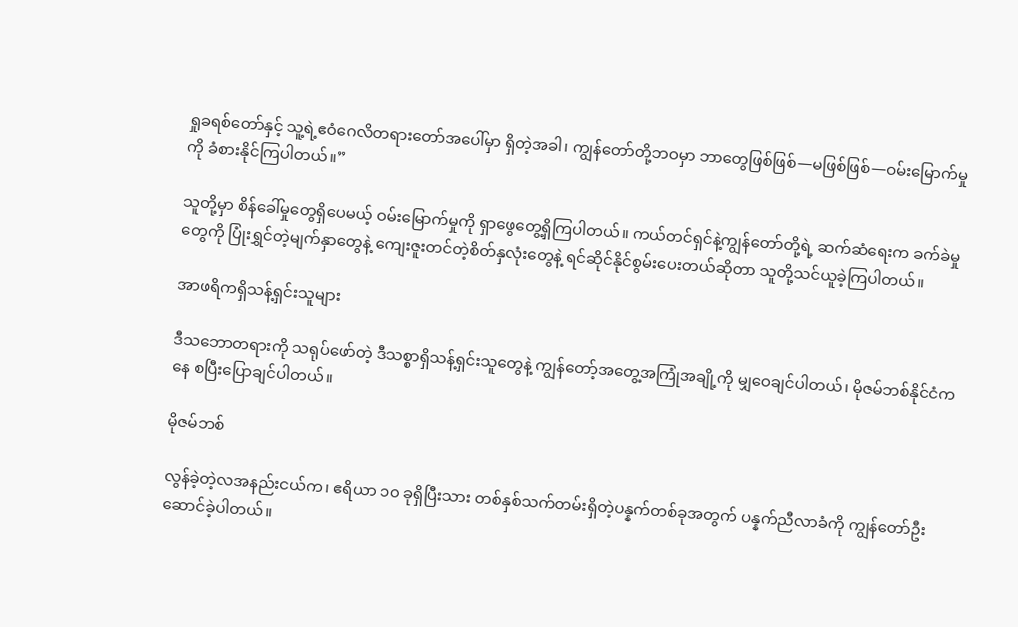ရှုခရစ်တော်နှင့် သူ့ရဲ့ဧဝံဂေလိတရားတော်အပေါ်မှာ ရှိတဲ့အခါ၊ ကျွန်တော်တို့ဘဝမှာ ဘာတွေဖြစ်ဖြစ်—မဖြစ်ဖြစ်—ဝမ်းမြောက်မှုကို ခံစားနိုင်ကြပါတယ်။”

သူတို့မှာ စိန်ခေါ်မှုတွေရှိပေမယ့် ဝမ်းမြောက်မှုကို ရှာဖွေတွေ့ရှိကြပါတယ်။ ကယ်တင်ရှင်နဲ့ကျွန်တော်တို့ရဲ့ ဆက်ဆံရေးက ခက်ခဲမှုတွေကို ပြုံးရွှင်တဲ့မျက်နှာတွေနဲ့ ကျေးဇူးတင်တဲ့စိတ်နှလုံးတွေနဲ့ ရင်ဆိုင်နိုင်စွမ်းပေးတယ်ဆိုတာ သူတို့သင်ယူခဲ့ကြပါတယ်။

အာဖရိကရှိသန့်ရှင်းသူများ

ဒီသဘောတရားကို သရုပ်ဖော်တဲ့ ဒီသစ္စာရှိသန့်ရှင်းသူတွေနဲ့ ကျွန်တော့်အတွေ့အကြုံအချို့ကို မျှဝေချင်ပါတယ်၊ မိုဇမ်ဘစ်နိုင်ငံကနေ စပြီးပြောချင်ပါတယ်။

မိုဇမ်ဘစ်

လွန်ခဲ့တဲ့လအနည်းငယ်က၊ ဧရိယာ ၁၀ ခုရှိပြီးသား တစ်နှစ်သက်တမ်းရှိတဲ့ပန္နက်တစ်ခုအတွက် ပန္နက်ညီလာခံကို ကျွန်တော်ဦးဆောင်ခဲ့ပါတယ်။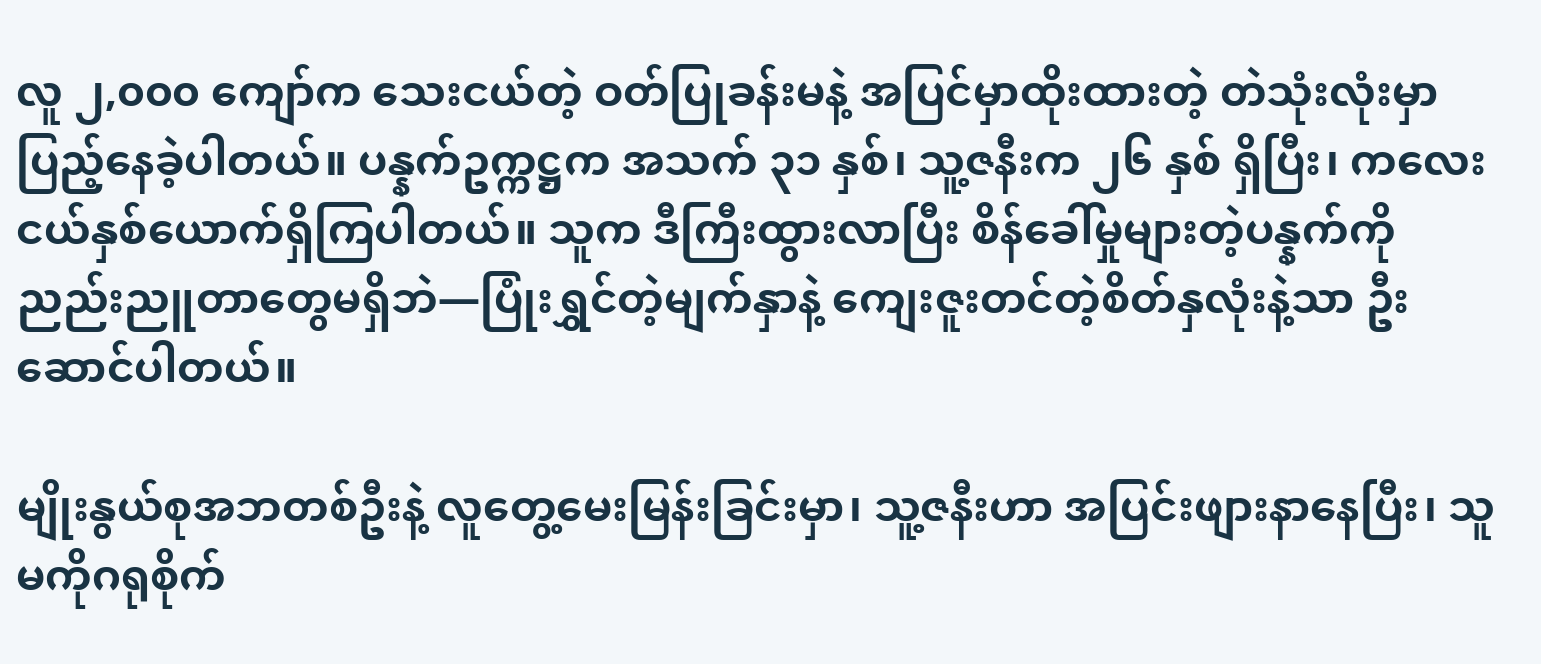လူ ၂,၀၀၀ ကျော်က သေးငယ်တဲ့ ဝတ်ပြုခန်းမနဲ့ အပြင်မှာထိုးထားတဲ့ တဲသုံးလုံးမှာ ပြည့်နေခဲ့ပါတယ်။ ပန္နက်ဥက္ကဋ္ဌက အသက် ၃၁ နှစ်၊ သူ့ဇနီးက ၂၆ နှစ် ရှိပြီး၊ ကလေးငယ်နှစ်ယောက်ရှိကြပါတယ်။ သူက ဒီကြီးထွားလာပြီး စိန်ခေါ်မှုများတဲ့ပန္နက်ကို ညည်းညူတာတွေမရှိဘဲ—ပြုံးရွှင်တဲ့မျက်နှာနဲ့ ကျေးဇူးတင်တဲ့စိတ်နှလုံးနဲ့သာ ဦးဆောင်ပါတယ်။

မျိုးနွယ်စုအဘတစ်ဦးနဲ့ လူတွေ့မေးမြန်းခြင်းမှာ၊ သူ့ဇနီးဟာ အပြင်းဖျားနာနေပြီး၊ သူမကိုဂရုစိုက်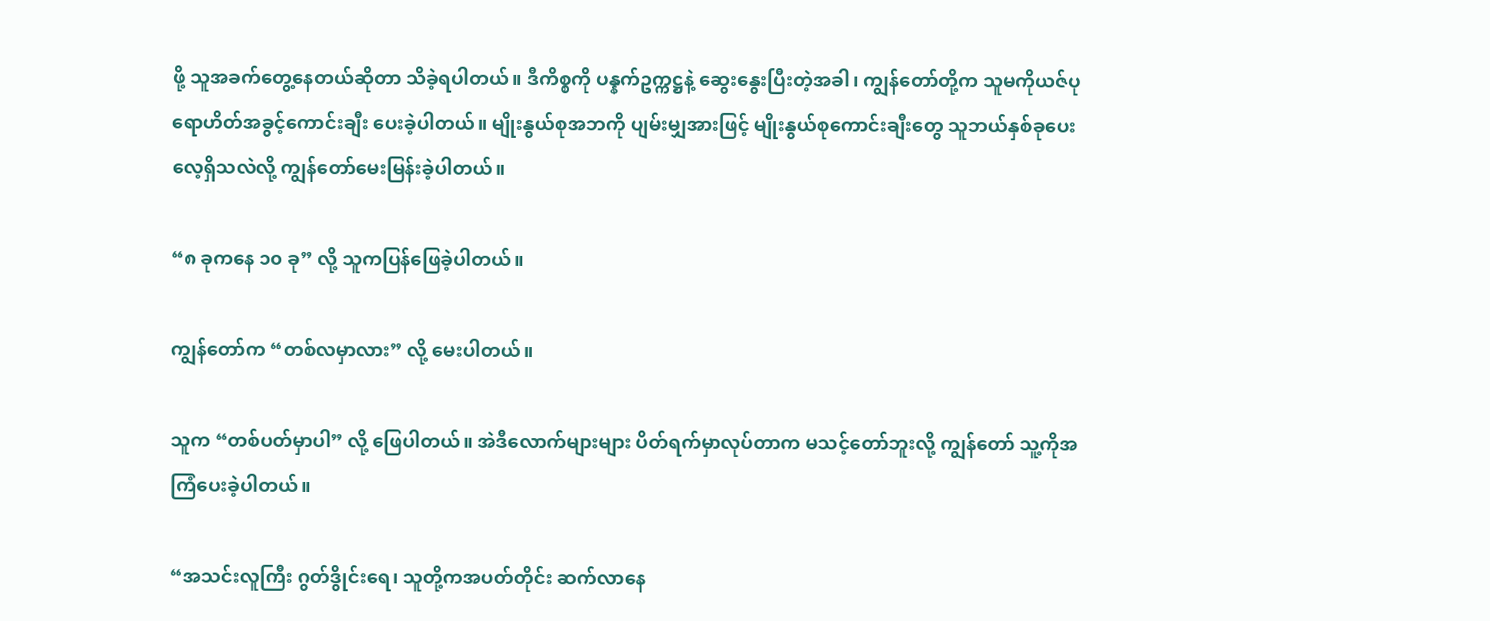ဖို့ သူအခက်တွေ့နေတယ်ဆိုတာ သိခဲ့ရပါတယ်။ ဒီကိစ္စကို ပန္နက်ဥက္ကဋ္ဌနဲ့ ဆွေးနွေးပြီးတဲ့အခါ၊ ကျွန်တော်တို့က သူမကိုယဇ်ပုရောဟိတ်အခွင့်ကောင်းချီး ပေးခဲ့ပါတယ်။ မျိုးနွယ်စုအဘကို ပျမ်းမျှအားဖြင့် မျိုးနွယ်စုကောင်းချီးတွေ သူဘယ်နှစ်ခုပေးလေ့ရှိသလဲလို့ ကျွန်တော်မေးမြန်းခဲ့ပါတယ်။

“၈ ခုကနေ ၁၀ ခု” လို့ သူကပြန်ဖြေခဲ့ပါတယ်။

ကျွန်တော်က “တစ်လမှာလား” လို့ မေးပါတယ်။

သူက “တစ်ပတ်မှာပါ” လို့ ဖြေပါတယ်။ အဲဒီလောက်များများ ပိတ်ရက်မှာလုပ်တာက မသင့်တော်ဘူးလို့ ကျွန်တော် သူ့ကိုအကြံပေးခဲ့ပါတယ်။

“အသင်းလူကြီး ဂွတ်ဒွိုင်းရေ၊ သူတို့ကအပတ်တိုင်း ဆက်လာနေ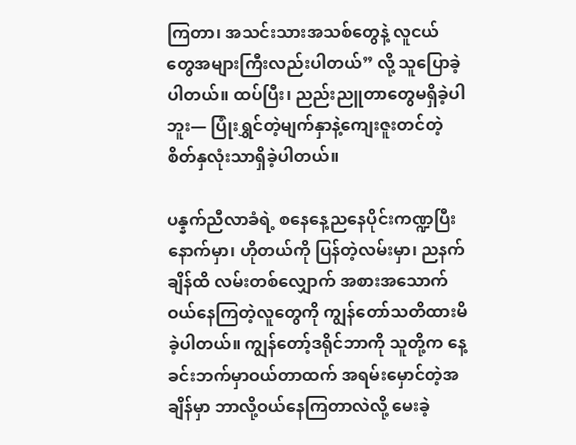ကြတာ၊ အသင်းသားအသစ်တွေနဲ့ လူငယ်တွေအများကြီး‌လည်းပါတယ်” လို့ သူပြောခဲ့ပါတယ်။ ထပ်ပြီး၊ ညည်းညူတာတွေမရှိခဲ့ပါဘူး— ပြုံးရွှင်တဲ့မျက်နှာနဲ့ကျေးဇူးတင်တဲ့စိတ်နှလုံးသာရှိခဲ့ပါတယ်။

ပန္နက်ညီလာခံရဲ့ စနေနေ့ညနေပိုင်းကဏ္ဍပြီးနောက်မှာ၊ ဟိုတယ်ကို ပြန်တဲ့လမ်းမှာ၊ ညနက်ချိန်ထိ လမ်းတစ်လျှောက် အစားအသောက်ဝယ်နေကြတဲ့လူတွေကို ကျွန်တော်သတိထားမိခဲ့ပါတယ်။ ကျွန်တော့်ဒရိုင်ဘာကို သူတို့က နေ့ခင်းဘက်မှာဝယ်တာထက် အရမ်းမှောင်တဲ့အချိန်မှာ ဘာလို့ဝယ်နေကြတာလဲလို့ မေးခဲ့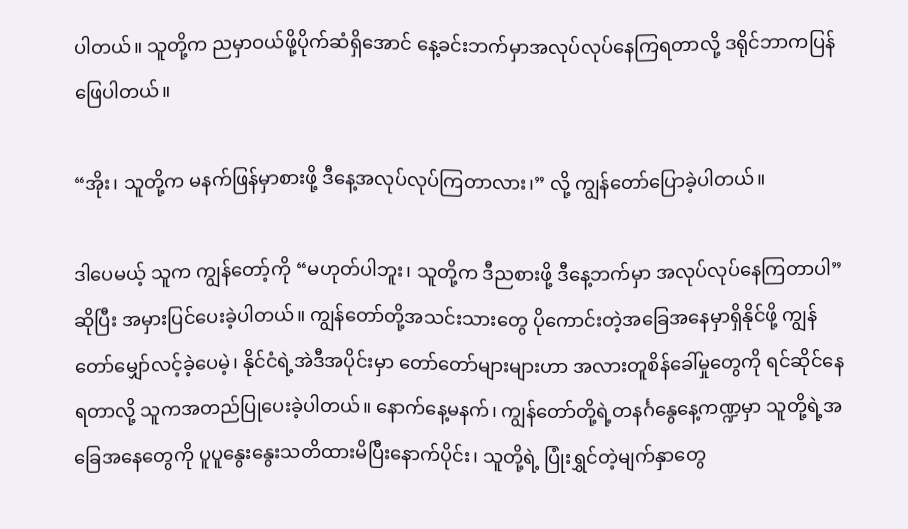ပါတယ်။ သူတို့က ညမှာဝယ်ဖို့ပိုက်ဆံရှိအောင် နေ့ခင်းဘက်မှာအလုပ်လုပ်နေကြရတာလို့ ဒရိုင်ဘာကပြန်ဖြေပါတယ်။

“အိုး၊ သူတို့က မနက်ဖြန်မှာစားဖို့ ဒီနေ့အလုပ်လုပ်ကြတာလား၊” လို့ ကျွန်တော်ပြောခဲ့ပါတယ်။

ဒါပေမယ့် သူက ကျွန်တော့်ကို “မဟုတ်ပါဘူး၊ သူတို့က ဒီညစားဖို့ ဒီနေ့ဘက်မှာ အလုပ်လုပ်နေကြတာပါ” ဆိုပြီး အမှားပြင်ပေးခဲ့ပါတယ်။ ကျွန်တော်တို့အသင်းသားတွေ ပိုကောင်းတဲ့အခြေအနေမှာရှိနိုင်ဖို့ ကျွန်တော်မျှော်လင့်ခဲ့ပေမဲ့၊ နိုင်ငံရဲ့အဲဒီအပိုင်းမှာ တော်တော်များများဟာ အလားတူစိန်ခေါ်မှုတွေကို ရင်ဆိုင်နေရတာလို့ သူကအတည်ပြုပေးခဲ့ပါတယ်။ နောက်နေ့မနက်၊ ကျွန်တော်တို့ရဲ့တနင်္ဂနွေနေ့ကဏ္ဍမှာ သူတို့ရဲ့အခြေအနေတွေကို ပူပူနွေးနွေးသတိထားမိပြီးနောက်ပိုင်း၊ သူတို့ရဲ့ ပြုံးရွှင်တဲ့မျက်နှာတွေ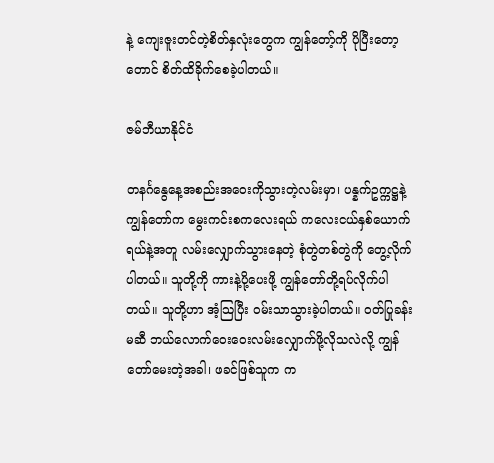နဲ့ ကျေးဇူးတင်တဲ့စိတ်နှလုံးတွေက ကျွန်တော့်ကို ပိုပြီးတော့တောင် စိတ်ထိခိုက်စေခဲ့ပါတယ်။

ဇမ်ဘီယာနိုင်ငံ

တနင်္ဂနွေနေ့အစည်းအဝေးကိုသွားတဲ့လမ်းမှာ၊ ပန္နက်ဥက္ကဋ္ဌနဲ့ကျွန်တော်က မွေးကင်းစက‌လေးရယ် ကလေးငယ်နှစ်ယောက်ရယ်နဲ့အတူ လမ်းလျှောက်သွားနေတဲ့ စုံတွဲတစ်တွဲကို တွေ့လိုက်ပါတယ်။ သူတို့ကို ကားနဲ့ပို့ပေးဖို့ ကျွန်တော်တို့ရပ်လိုက်ပါတယ်။ သူတို့ဟာ အံ့သြပြီး ဝမ်းသာသွားခဲ့ပါတယ်။ ဝတ်ပြုခန်းမဆီ ဘယ်လောက်ဝေးဝေးလမ်းလျှောက်ဖို့လိုသလဲလို့ ကျွန်တော်မေးတဲ့အခါ၊ ဖခင်ဖြစ်သူက က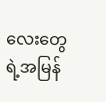လေးတွေရဲ့အမြန်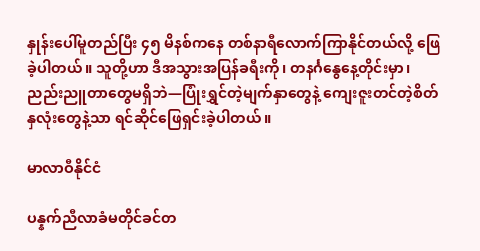နှုန်းပေါ်မူတည်ပြီး ၄၅ မိနစ်ကနေ တစ်နာရီလောက်ကြာနိုင်တယ်လို့ ဖြေခဲ့ပါတယ်။ သူတို့ဟာ ဒီအသွားအပြန်ခရီးကို၊ တနင်္ဂနွေနေ့တိုင်းမှာ၊ ညည်းညူတာတွေမရှိဘဲ—ပြုံးရွှင်တဲ့မျက်နှာတွေနဲ့ ကျေးဇူးတင်တဲ့စိတ်နှလုံးတွေနဲ့သာ ရင်ဆိုင်ဖြေရှင်းခဲ့ပါတယ်။

မာလာဝီနိုင်ငံ

ပန္နက်ညီလာခံမတိုင်ခင်တ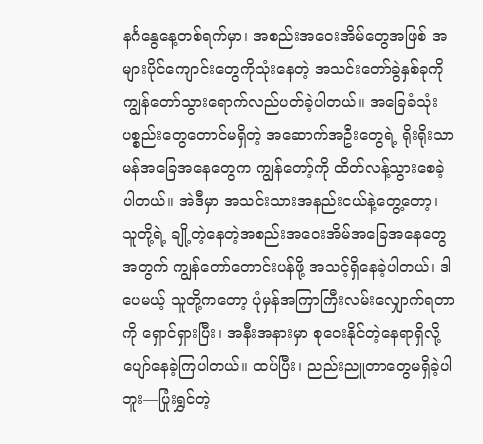နင်္ဂနွေနေ့တစ်ရက်မှာ၊ အစည်းအဝေးအိမ်တွေအဖြစ် အများပိုင်ကျောင်းတွေကိုသုံးနေတဲ့ အသင်းတော်ခွဲနှစ်ခုကို ကျွန်တော်သွားရောက်လည်ပတ်ခဲ့ပါတယ်။ အခြေခံသုံးပစ္စည်းတွေတောင်မရှိတဲ့ အဆောက်အဦးတွေရဲ့ ရိုးရိုးသာမန်အခြေအနေတွေက ကျွန်တော့်ကို ထိတ်လန့်သွားစေခဲ့ပါတယ်။ အဲဒီမှာ အသင်းသားအနည်းငယ်နဲ့တွေ့တော့၊ သူတို့ရဲ့ ချို့တဲ့နေတဲ့အစည်းအဝေးအိမ်အခြေအနေတွေအတွက် ကျွန်တော်တောင်းပန်ဖို့ အသင့်ရှိနေခဲ့ပါတယ်၊ ဒါပေမယ့် သူတို့ကတော့ ပုံမှန်အကြာကြီးလမ်းလျှောက်ရတာကို ရှောင်ရှားပြီး၊ အနီးအနားမှာ စုဝေးနိုင်တဲ့နေရာရှိလို့ ပျော်နေခဲ့ကြပါတယ်။ ထပ်ပြီး၊ ညည်းညူတာတွေမရှိခဲ့ပါဘူး—ပြုံးရွှင်တဲ့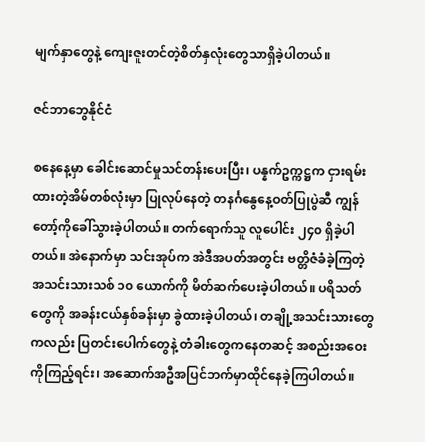မျက်နှာတွေနဲ့ ကျေးဇူးတင်တဲ့စိတ်နှလုံးတွေသာရှိခဲ့ပါတယ်။

ဇင်ဘာဘွေနိုင်ငံ

စနေနေ့မှာ ခေါင်းဆောင်မှုသင်တန်းပေးပြီး၊ ပန္နက်ဥက္ကဋ္ဌက ငှားရမ်းထားတဲ့အိမ်တစ်လုံးမှာ ပြုလုပ်နေတဲ့ တနင်္ဂနွေနေ့ဝတ်ပြုပွဲဆီ ကျွန်တော့်ကိုခေါ်သွားခဲ့ပါတယ်။ တက်ရောက်သူ လူပေါင်း ၂၄၀ ရှိခဲ့ပါတယ်။ အဲနောက်မှာ သင်းအုပ်က အဲဒီအပတ်အတွင်း ဗတ္တိဇံခံခဲ့ကြတဲ့ အသင်းသားသစ် ၁၀ ယောက်ကို မိတ်ဆက်ပေးခဲ့ပါတယ်။ ပရိသတ်တွေကို အခန်းငယ်နှစ်ခန်းမှာ ခွဲထားခဲ့ပါတယ်၊ တချို့အသင်းသားတွေကလည်း ပြတင်းပေါက်တွေနဲ့ တံခါးတွေကနေတဆင့် အစည်းအဝေးကိုကြည့်ရင်း၊ အဆောက်အဦအပြင်ဘက်မှာထိုင်နေခဲ့ကြပါတယ်။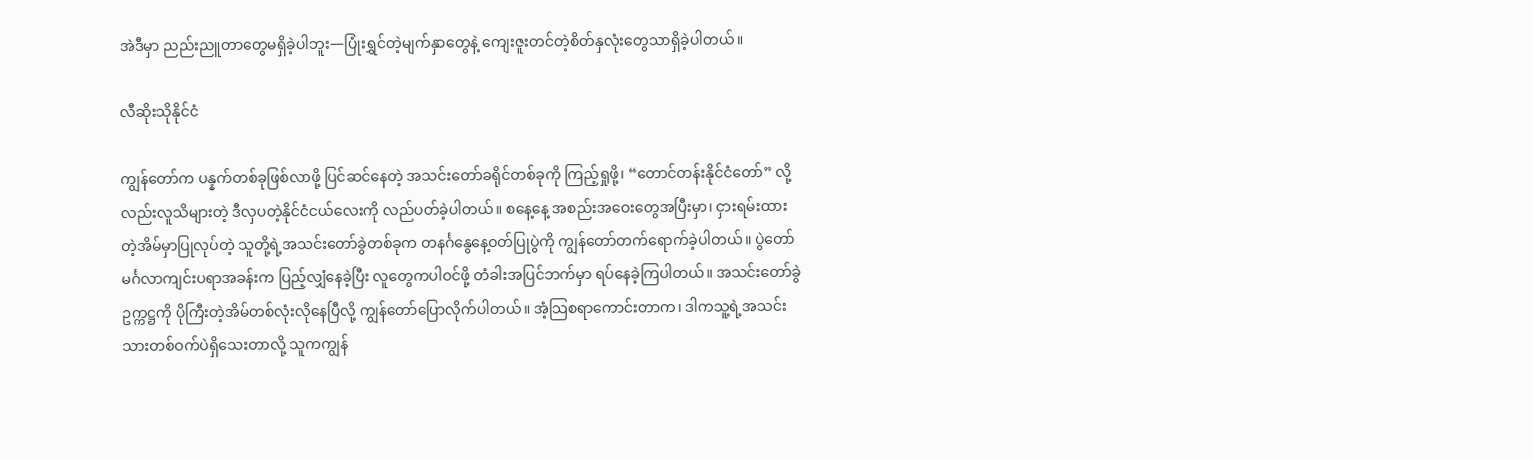အဲဒီမှာ ညည်းညူတာတွေမရှိခဲ့ပါဘူး—ပြုံးရွှင်တဲ့မျက်နှာတွေနဲ့ ကျေးဇူးတင်တဲ့စိတ်နှလုံးတွေသာရှိခဲ့ပါတယ်။

လီဆိုးသိုနိုင်ငံ

ကျွန်တော်က ပန္နက်တစ်ခုဖြစ်လာဖို့ ပြင်ဆင်နေတဲ့ အသင်းတော်ခရိုင်တစ်ခုကို ကြည့်ရှုဖို့၊ “တောင်တန်းနိုင်ငံတော်” လို့လည်းလူသိများတဲ့ ဒီလှပတဲ့နိုင်ငံငယ်လေးကို လည်ပတ်ခဲ့ပါတယ်။ စနေ့နေ့ အစည်းအဝေးတွေအပြီးမှာ၊ ငှားရမ်းထားတဲ့အိမ်မှာပြုလုပ်တဲ့ သူတို့ရဲ့အသင်းတော်ခွဲတစ်ခုက တနင်္ဂနွေနေ့ဝတ်ပြုပွဲကို ကျွန်တော်တက်ရောက်ခဲ့ပါတယ်။ ပွဲတော်မင်္ဂလာကျင်းပရာအခန်းက ပြည့်လျှံနေခဲ့ပြီး လူတွေကပါဝင်ဖို့ တံခါးအပြင်ဘက်မှာ ရပ်နေခဲ့ကြပါတယ်။ အသင်းတော်ခွဲဥက္ကဋ္ဌကို ပိုကြီးတဲ့အိမ်တစ်လုံးလိုနေပြီလို့ ကျွန်တော်ပြောလိုက်ပါတယ်။ အံ့သြစရာကောင်းတာက၊ ဒါကသူ့ရဲ့အသင်းသားတစ်ဝက်ပဲရှိသေးတာလို့ သူကကျွန်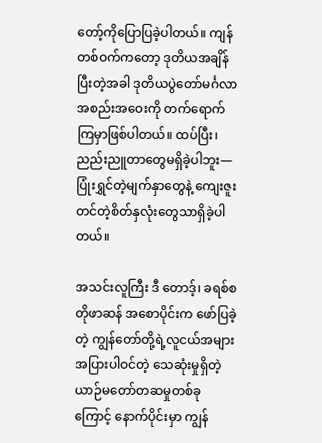တော့်ကိုပြောပြခဲ့ပါတယ်။ ကျန်တစ်ဝက်ကတော့ ဒုတိယအချိန်ပြီးတဲ့အခါ ဒုတိယပွဲတော်မင်္ဂလာအစည်းအဝေးကို တက်ရောက်ကြမှာဖြစ်ပါတယ်။ ထပ်ပြီး၊ ညည်းညူတာတွေမရှိခဲ့ပါဘူး—ပြုံးရွှင်တဲ့မျက်နှာတွေနဲ့ ကျေးဇူးတင်တဲ့စိတ်နှလုံးတွေသာရှိခဲ့ပါတယ်။

အသင်းလူကြီး ဒီ တောဒ့်၊ ခရစ်စတိုဖာဆန် အစောပိုင်းက ဖော်ပြခဲ့တဲ့ ကျွန်တော်တို့ရဲ့လူငယ်အများအပြားပါဝင်တဲ့ သေဆုံးမှုရှိတဲ့ ယာဉ်မတော်တဆမှုတစ်ခုကြောင့် နောက်ပိုင်းမှာ ကျွန်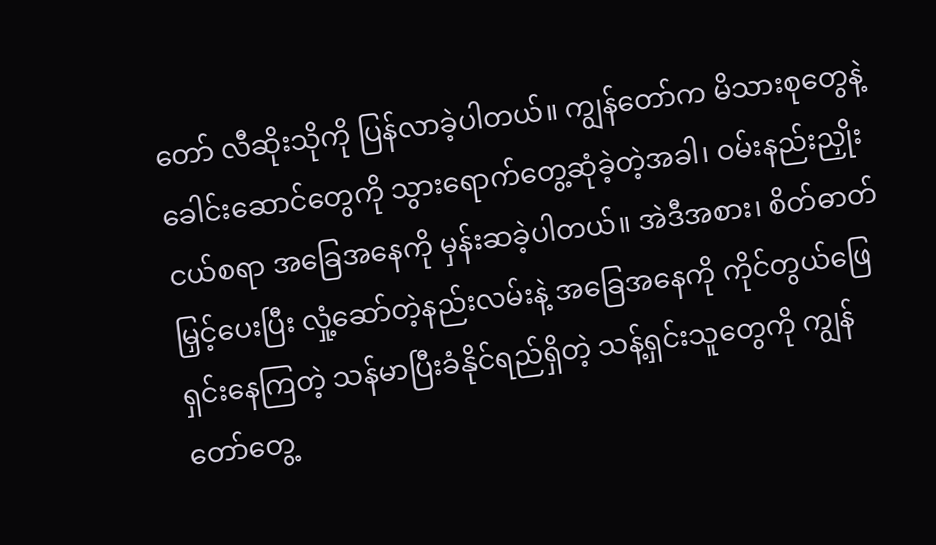တော် လီဆိုးသိုကို ပြန်လာခဲ့ပါတယ်။ ကျွန်တော်က မိသားစုတွေနဲ့ ခေါင်းဆောင်တွေကို သွားရောက်တွေ့ဆုံခဲ့တဲ့အခါ၊ ဝမ်းနည်းညှိုးငယ်စရာ အခြေအနေကို မှန်းဆခဲ့ပါတယ်။ အဲဒီအစား၊ စိတ်ဓာတ်မြှင့်ပေးပြီး လှုံ့ဆော်တဲ့နည်းလမ်းနဲ့ အခြေအနေကို ကိုင်တွယ်ဖြေရှင်းနေကြတဲ့ သန်မာပြီးခံနိုင်ရည်ရှိတဲ့ သန့်ရှင်းသူတွေကို ကျွန်တော်တွေ့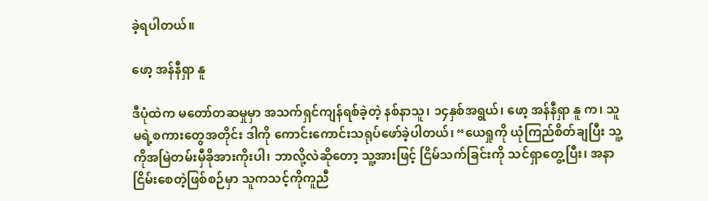ခဲ့ရပါတယ်။

ဖော့ အန်နီရှာ နူ

ဒီပုံထဲက မတော်တဆမှုမှာ အသက်ရှင်ကျန်ရစ်ခဲ့တဲ့ နစ်နာသူ၊ ၁၄နှစ်အရွယ်၊ ဖော့ အန်နီရှာ နူ က၊ သူမရဲ့စကားတွေအတိုင်း ဒါကို ကောင်းကောင်းသရုပ်ဖော်ခဲ့ပါတယ်၊ “ယေရှုကို ယုံကြည်စိတ်ချပြီး သူ့ကိုအမြဲတမ်းမှီခိုအားကိုးပါ၊ ဘာလို့လဲဆိုတော့ သူ့အားဖြင့် ငြိမ်သက်ခြင်းကို သင်ရှာတွေ့ပြီး၊ အနာငြိမ်းစေတဲ့ဖြစ်စဉ်မှာ သူကသင့်ကိုကူညီ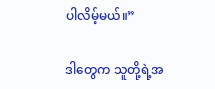ပါလိမ့်မယ်။”

ဒါတွေက သူတို့ရဲ့အ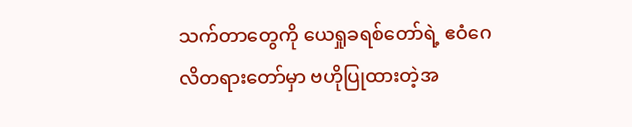သက်တာတွေကို ယေရှုခရစ်တော်ရဲ့ ဧဝံဂေလိတရားတော်မှာ ဗဟိုပြုထားတဲ့အ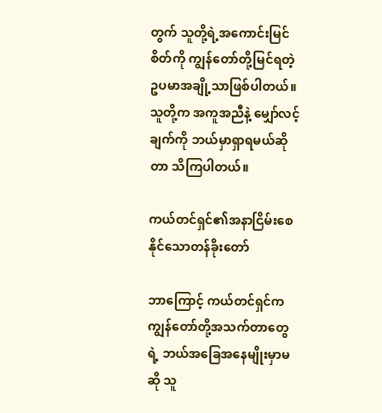တွက် သူတို့ရဲ့အကောင်းမြင်စိတ်ကို ကျွန်တော်တို့မြင်ရတဲ့ ဥပမာအချို့သာဖြစ်ပါတယ်။ သူတို့က အကူအညီနဲ့ မျှော်လင့်ချက်ကို ဘယ်မှာရှာရမယ်ဆိုတာ သိကြပါတယ်။

ကယ်တင်ရှင်၏အနာငြိမ်းစေနိုင်သောတန်ခိုးတော်

ဘာကြောင့် ကယ်တင်ရှင်က ကျွန်‌တော်တို့အသက်တာတွေရဲ့ ဘယ်အခြေအနေမျိုးမှာမဆို သူ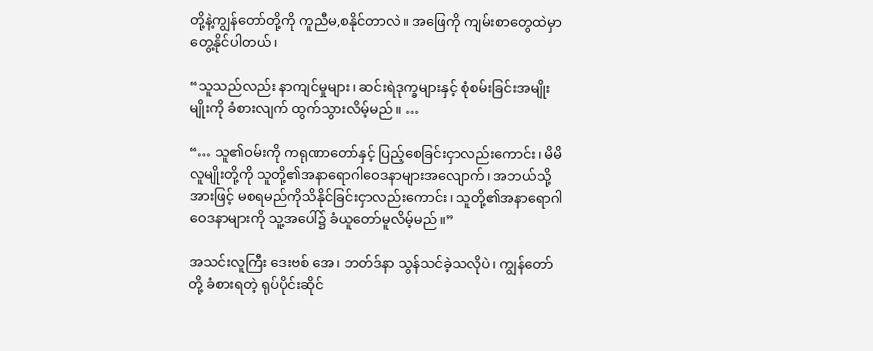တို့နဲ့ကျွန်တော်တို့ကို ကူညီမ,စနိုင်တာလဲ။ အဖြေကို ကျမ်းစာတွေထဲမှာတွေ့နိုင်ပါတယ်၊

“သူသည်လည်း နာကျင်မှုများ၊ ဆင်းရဲဒုက္ခများနှင့် စုံစမ်းခြင်းအမျိုးမျိုးကို ခံစားလျက် ထွက်သွားလိမ့်မည်။ …

“… သူ၏ဝမ်းကို ကရုဏာတော်နှင့် ပြည့်စေခြင်းငှာလည်းကောင်း၊ မိမိလူမျိုးတို့ကို သူတို့၏အနာရောဂါဝေဒနာများအလျောက်၊ အဘယ်သို့အားဖြင့် မစရမည်ကိုသိနိုင်ခြင်းငှာလည်းကောင်း၊ သူတို့၏အနာရောဂါဝေဒနာများကို သူ့အပေါ်၌ ခံယူတော်မူလိမ့်မည်။”

အသင်းလူကြီး ဒေးဗစ် အေ၊ ဘတ်ဒ်နာ သွန်သင်ခဲ့သလိုပဲ၊ ကျွန်တော်တို့ ခံစားရတဲ့ ရုပ်ပိုင်းဆိုင်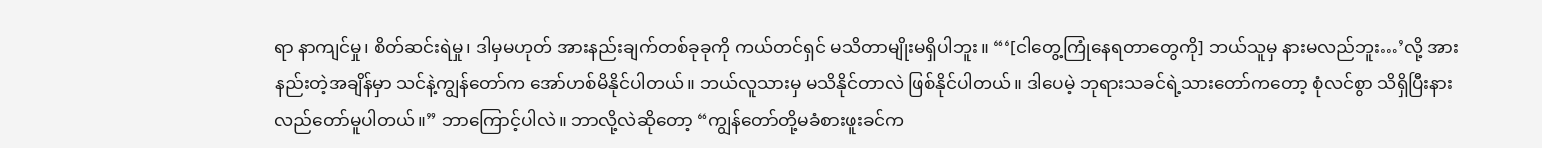ရာ နာကျင်မှု၊ စိတ်ဆင်းရဲမှု၊ ဒါမှမဟုတ် အားနည်းချက်တစ်ခုခုကို ကယ်တင်ရှင် မသိတာမျိုးမရှိပါဘူး။ “‘[ငါတွေ့ကြုံနေရတာတွေကို] ဘယ်သူမှ နားမလည်ဘူး…’လို့ အားနည်းတဲ့အချိန်မှာ သင်နဲ့ကျွန်တော်က အော်ဟစ်မိနိုင်ပါတယ်။ ဘယ်လူသားမှ မသိနိုင်တာလဲ ဖြစ်နိုင်ပါတယ်။ ဒါပေမဲ့ ဘုရားသခင်ရဲ့သားတော်ကတော့ စုံလင်စွာ သိရှိပြီးနားလည်တော်မူပါတယ်။” ဘာကြောင့်ပါလဲ။ ဘာလို့လဲဆိုတော့ “ကျွန်တော်တို့မခံစားဖူးခင်က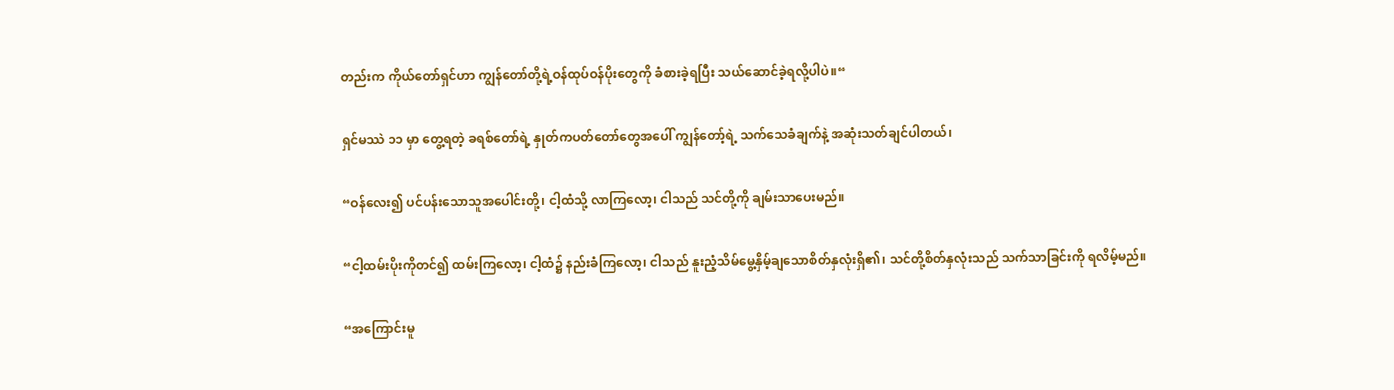တည်းက ကိုယ်တော်ရှင်ဟာ ကျွန်တော်တို့ရဲ့ဝန်ထုပ်ဝန်ပိုးတွေကို ခံစားခဲ့ရပြီး သယ်ဆောင်ခဲ့ရလို့ပါပဲ။“

ရှင်မဿဲ ၁၁ မှာ တွေ့ရတဲ့ ခရစ်တော်ရဲ့ နှုတ်ကပတ်တော်တွေအပေါ် ကျွန်တော့်ရဲ့ သက်သေခံချက်နဲ့ အဆုံးသတ်ချင်ပါတယ်၊

“ဝန်လေး၍ ပင်ပန်းသောသူအပေါင်းတို့၊ ငါ့ထံသို့ လာကြလော့၊ ငါသည် သင်တို့ကို ချမ်းသာပေးမည်။

“ငါ့ထမ်းပိုးကိုတင်၍ ထမ်းကြလော့၊ ငါ့ထံ၌ နည်းခံကြလော့၊ ငါသည် နူးညံ့သိမ်မွေ့နှိမ့်ချသောစိတ်နှလုံးရှိ၏၊ သင်တို့စိတ်နှလုံးသည် သက်သာခြင်းကို ရလိမ့်မည်။

“အကြောင်းမူ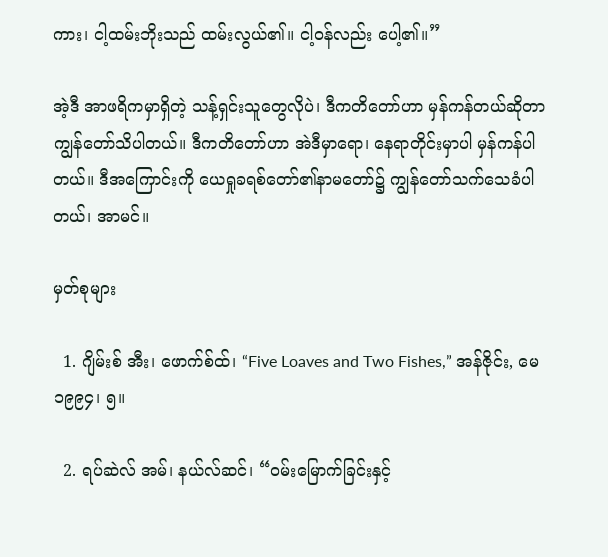ကား၊ ငါ့ထမ်းဘိုးသည် ထမ်းလွယ်၏။ ငါ့ဝန်လည်း ပေါ့၏။”

အဲ့ဒီ အာဖရိကမှာရှိတဲ့ သန့်ရှင်းသူတွေလိုပဲ၊ ဒီကတိတော်ဟာ မှန်ကန်တယ်ဆိုတာ ကျွန်တော်သိပါတယ်။ ဒီကတိတော်ဟာ အဲဒီမှာရော၊ နေရာတိုင်းမှာပါ မှန်ကန်ပါတယ်။ ဒီအကြောင်းကို ယေရှုခရစ်တော်၏နာမတော်၌ ကျွန်တော်သက်သေခံပါတယ်၊ အာမင်။

မှတ်စုများ

  1. ဂျိမ်းစ် အီး၊ ဖောက်စ်ထ်၊ “Five Loaves and Two Fishes,” အန်ဇိုင်း, မေ ၁၉၉၄၊ ၅။

  2. ရပ်ဆဲလ် အမ်၊ နယ်လ်ဆင်၊ “ဝမ်းမြောက်ခြင်းနှင့်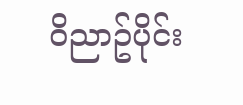ဝိညာဥ်ပိုင်း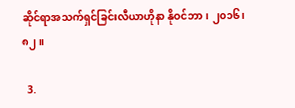ဆိုင်ရာအသက်ရှင်ခြင်းလီယာဟိုနာ နိုဝင်ဘာ၊ ၂၀၁၆၊ ၈၂။

  3.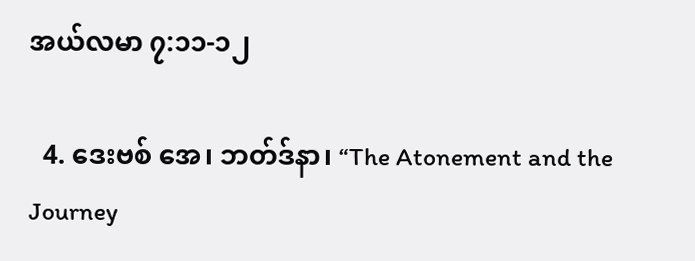အယ်လမာ ၇:၁၁-၁၂

  4. ဒေးဗစ် အေ၊ ဘတ်ဒ်နာ၊ “The Atonement and the Journey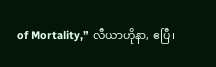of Mortality,” လီယာဟိုနာ, ဧပြီ၊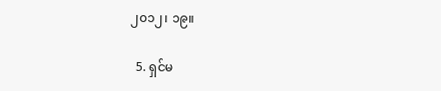၂၀၁၂၊ ၁၉။

  5. ရှင်မ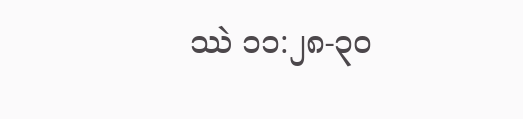ဿဲ ၁၁:၂၈-၃၀